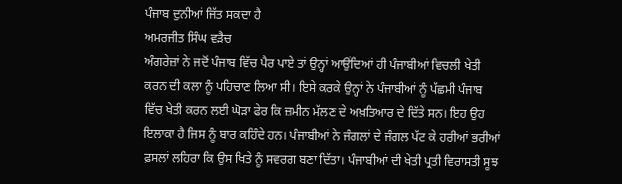ਪੰਜਾਬ ਦੁਨੀਆਂ ਜਿੱਤ ਸਕਦਾ ਹੈ
ਅਮਰਜੀਤ ਸਿੰਘ ਵੜੈਚ
ਅੰਗਰੇਜ਼ਾਂ ਨੇ ਜਦੋਂ ਪੰਜਾਬ ਵਿੱਚ ਪੈਰ ਪਾਏ ਤਾਂ ਉਨ੍ਹਾਂ ਆਉਂਦਿਆਂ ਹੀ ਪੰਜਾਬੀਆਂ ਵਿਚਲੀ ਖੇਤੀ ਕਰਨ ਦੀ ਕਲਾ ਨੂੰ ਪਹਿਚਾਣ ਲਿਆ ਸੀ। ਇਸੇ ਕਰਕੇ ਉਨ੍ਹਾਂ ਨੇ ਪੰਜਾਬੀਆਂ ਨੂੰ ਪੱਛਮੀ ਪੰਜਾਬ ਵਿੱਚ ਖੇਤੀ ਕਰਨ ਲਈ ਘੋੜਾ ਫੇਰ ਕਿ ਜ਼ਮੀਨ ਮੱਲਣ ਦੇ ਅਖ਼ਤਿਆਰ ਦੇ ਦਿੱਤੇ ਸਨ। ਇਹ ਉਹ ਇਲਾਕਾ ਹੈ ਜਿਸ ਨੂੰ ਬਾਰ ਕਹਿੰਦੇ ਹਨ। ਪੰਜਾਬੀਆਂ ਨੇ ਜੰਗਲਾਂ ਦੇ ਜੰਗਲ ਪੱਟ ਕੇ ਹਰੀਆਂ ਭਰੀਆਂ ਫ਼ਸਲਾਂ ਲਹਿਰਾ ਕਿ ਉਸ ਖਿਤੇ ਨੂੰ ਸਵਰਗ ਬਣਾ ਦਿੱਤਾ। ਪੰਜਾਬੀਆਂ ਦੀ ਖੇਤੀ ਪ੍ਰਤੀ ਵਿਰਾਸਤੀ ਸੂਝ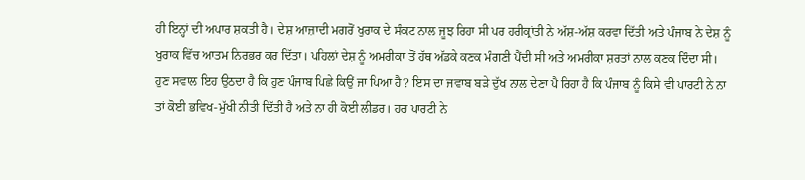ਹੀ ਇਨ੍ਹਾਂ ਦੀ ਅਪਾਰ ਸ਼ਕਤੀ ਹੈ। ਦੇਸ਼ ਆਜ਼ਾਦੀ ਮਗਰੋਂ ਖੁਰਾਕ ਦੇ ਸੰਕਟ ਨਾਲ ਜੂਝ ਰਿਹਾ ਸੀ ਪਰ ਹਰੀਕ੍ਰਾਂਤੀ ਨੇ ਅੱਸ਼-ਅੱਸ਼ ਕਰਵਾ ਦਿੱਤੀ ਅਤੇ ਪੰਜਾਬ ਨੇ ਦੇਸ਼ ਨੂੰ ਖੁਰਾਕ ਵਿੱਚ ਆਤਮ ਨਿਰਭਰ ਕਰ ਦਿੱਤਾ। ਪਹਿਲਾਂ ਦੇਸ਼ ਨੂੰ ਅਮਰੀਕਾ ਤੋਂ ਹੱਥ ਅੱਡਕੇ ਕਣਕ ਮੰਗਣੀ ਪੈਂਦੀ ਸੀ ਅਤੇ ਅਮਰੀਕਾ ਸ਼ਰਤਾਂ ਨਾਲ ਕਣਕ ਦਿੰਦਾ ਸੀ।
ਹੁਣ ਸਵਾਲ ਇਹ ਉਠਦਾ ਹੈ ਕਿ ਹੁਣ ਪੰਜਾਬ ਪਿਛੇ ਕਿਉਂ ਜਾ ਪਿਆ ਹੈ? ਇਸ ਦਾ ਜਵਾਬ ਬੜੇ ਦੁੱਖ ਨਾਲ ਦੇਣਾ ਪੈ ਰਿਹਾ ਹੈ ਕਿ ਪੰਜਾਬ ਨੂੰ ਕਿਸੇ ਵੀ ਪਾਰਟੀ ਨੇ ਨਾ ਤਾਂ ਕੋਈ ਭਵਿਖ-ਮੁੱਖੀ ਨੀਤੀ ਦਿੱਤੀ ਹੈ ਅਤੇ ਨਾ ਹੀ ਕੋਈ ਲੀਡਰ। ਹਰ ਪਾਰਟੀ ਨੇ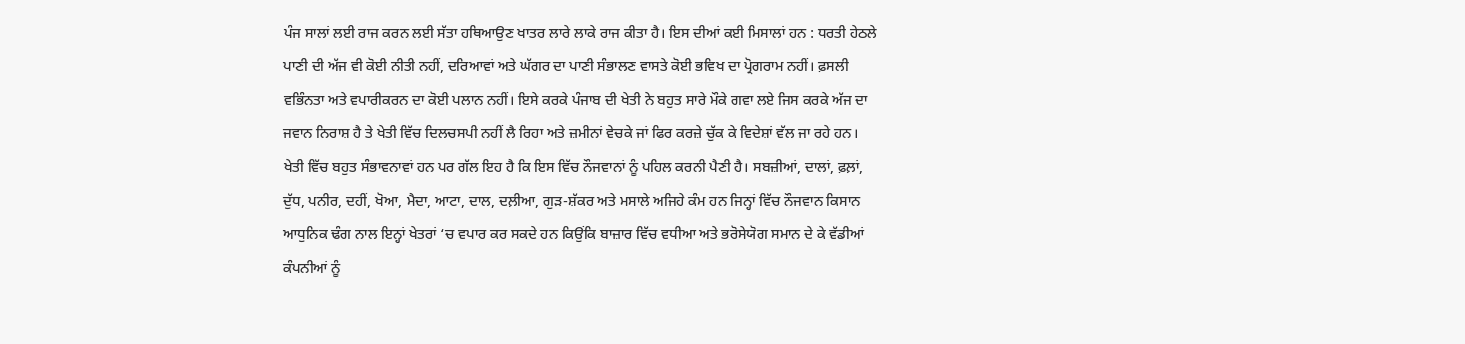ਪੰਜ ਸਾਲਾਂ ਲਈ ਰਾਜ ਕਰਨ ਲਈ ਸੱਤਾ ਹਥਿਆਉਣ ਖਾਤਰ ਲਾਰੇ ਲਾਕੇ ਰਾਜ ਕੀਤਾ ਹੈ। ਇਸ ਦੀਆਂ ਕਈ ਮਿਸਾਲਾਂ ਹਨ : ਧਰਤੀ ਹੇਠਲੇ ਪਾਣੀ ਦੀ ਅੱਜ ਵੀ ਕੋਈ ਨੀਤੀ ਨਹੀਂ, ਦਰਿਆਵਾਂ ਅਤੇ ਘੱਗਰ ਦਾ ਪਾਣੀ ਸੰਭਾਲਣ ਵਾਸਤੇ ਕੋਈ ਭਵਿਖ ਦਾ ਪ੍ਰੋਗਰਾਮ ਨਹੀਂ। ਫ਼ਸਲੀ ਵਭਿੰਨਤਾ ਅਤੇ ਵਪਾਰੀਕਰਨ ਦਾ ਕੋਈ ਪਲਾਨ ਨਹੀਂ। ਇਸੇ ਕਰਕੇ ਪੰਜਾਬ ਦੀ ਖੇਤੀ ਨੇ ਬਹੁਤ ਸਾਰੇ ਮੌਕੇ ਗਵਾ ਲਏ ਜਿਸ ਕਰਕੇ ਅੱਜ ਦਾ ਜਵਾਨ ਨਿਰਾਸ਼ ਹੈ ਤੇ ਖੇਤੀ ਵਿੱਚ ਦਿਲਚਸਪੀ ਨਹੀਂ ਲੈ ਰਿਹਾ ਅਤੇ ਜ਼ਮੀਨਾਂ ਵੇਚਕੇ ਜਾਂ ਫਿਰ ਕਰਜ਼ੇ ਚੁੱਕ ਕੇ ਵਿਦੇਸ਼ਾਂ ਵੱਲ ਜਾ ਰਹੇ ਹਨ।
ਖੇਤੀ ਵਿੱਚ ਬਹੁਤ ਸੰਭਾਵਨਾਵਾਂ ਹਨ ਪਰ ਗੱਲ ਇਹ ਹੈ ਕਿ ਇਸ ਵਿੱਚ ਨੌਜਵਾਨਾਂ ਨੂੰ ਪਹਿਲ ਕਰਨੀ ਪੈਣੀ ਹੈ। ਸਬਜ਼ੀਆਂ, ਦਾਲਾਂ, ਫ਼ਲ਼ਾਂ, ਦੁੱਧ, ਪਨੀਰ, ਦਹੀਂ, ਖੋਆ, ਮੈਦਾ, ਆਟਾ, ਦਾਲ, ਦਲ਼ੀਆ, ਗੁੜ-ਸ਼ੱਕਰ ਅਤੇ ਮਸਾਲੇ ਅਜਿਹੇ ਕੰਮ ਹਨ ਜਿਨ੍ਹਾਂ ਵਿੱਚ ਨੌਜਵਾਨ ਕਿਸਾਨ ਆਧੁਨਿਕ ਢੰਗ ਨਾਲ ਇਨ੍ਹਾਂ ਖੇਤਰਾਂ ‘ਚ ਵਪਾਰ ਕਰ ਸਕਦੇ ਹਨ ਕਿਉਂਕਿ ਬਾਜ਼ਾਰ ਵਿੱਚ ਵਧੀਆ ਅਤੇ ਭਰੋਸੇਯੋਗ ਸਮਾਨ ਦੇ ਕੇ ਵੱਡੀਆਂ ਕੰਪਨੀਆਂ ਨੂੰ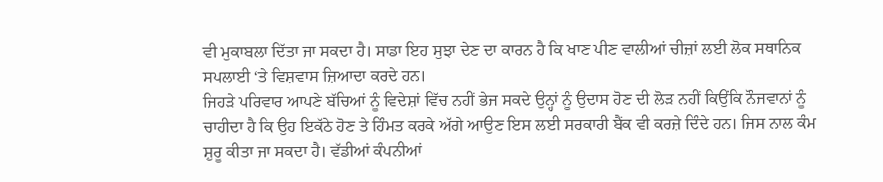ਵੀ ਮੁਕਾਬਲਾ ਦਿੱਤਾ ਜਾ ਸਕਦਾ ਹੈ। ਸਾਡਾ ਇਹ ਸੁਝਾ ਦੇਣ ਦਾ ਕਾਰਨ ਹੈ ਕਿ ਖਾਣ ਪੀਣ ਵਾਲੀਆਂ ਚੀਜ਼ਾਂ ਲਈ ਲੋਕ ਸਥਾਨਿਕ ਸਪਲਾਈ ‘ਤੇ ਵਿਸ਼ਵਾਸ ਜ਼ਿਆਦਾ ਕਰਦੇ ਹਨ।
ਜਿਹੜੇ ਪਰਿਵਾਰ ਆਪਣੇ ਬੱਚਿਆਂ ਨੂੰ ਵਿਦੇਸ਼ਾਂ ਵਿੱਚ ਨਹੀਂ ਭੇਜ ਸਕਦੇ ਉਨ੍ਹਾਂ ਨੂੰ ਉਦਾਸ ਹੋਣ ਦੀ ਲੋੜ ਨਹੀਂ ਕਿਉਂਕਿ ਨੌਜਵਾਨਾਂ ਨੂੰ ਚਾਹੀਦਾ ਹੈ ਕਿ ਉਹ ਇਕੱਠੇ ਹੋਣ ਤੇ ਹਿੰਮਤ ਕਰਕੇ ਅੱਗੇ ਆਉਣ ਇਸ ਲਈ ਸਰਕਾਰੀ ਬੈਂਕ ਵੀ ਕਰਜ਼ੇ ਦਿੰਦੇ ਹਨ। ਜਿਸ ਨਾਲ ਕੰਮ ਸ਼ੁਰੂ ਕੀਤਾ ਜਾ ਸਕਦਾ ਹੈ। ਵੱਡੀਆਂ ਕੰਪਨੀਆਂ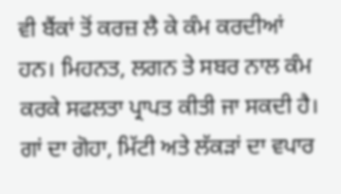ਵੀ ਬੈਂਕਾਂ ਤੋਂ ਕਰਜ਼ ਲੈ ਕੇ ਕੰਮ ਕਰਦੀਆਂ ਹਨ। ਮਿਹਨਤ, ਲਗਨ ਤੇ ਸਬਰ ਨਾਲ ਕੰਮ ਕਰਕੇ ਸਫਲਤਾ ਪ੍ਰਾਪਤ ਕੀਤੀ ਜਾ ਸਕਦੀ ਹੈ।
ਗਾਂ ਦਾ ਗੋਹਾ, ਮਿੱਟੀ ਅਤੇ ਲੱਕੜਾਂ ਦਾ ਵਪਾਰ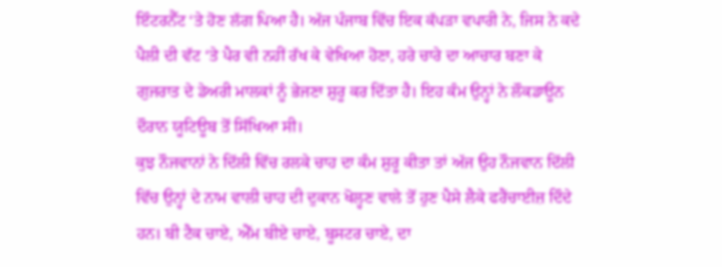ਇੰਟਰਨੈੱਟ ‘ਤੇ ਹੋਣ ਲੱਗ ਪਿਆ ਹੈ। ਅੱਜ ਪੰਜਾਬ ਵਿੱਚ ਇਕ ਕੱਪੜਾ ਵਪਾਰੀ ਨੇ, ਜਿਸ ਨੇ ਕਦੇ ਪੈਲੀ ਦੀ ਵੱਟ ‘ਤੇ ਪੈਰ ਵੀ ਨਹੀਂ ਰੱਖ ਕੇ ਵੇਖਿਆ ਹੋਣਾ, ਹਰੇ ਚਾਰੇ ਦਾ ਆਚਾਰ ਬਣਾ ਕੇ ਗੁਜਰਾਤ ਦੇ ਡੇਅਰੀ ਮਾਲਕਾਂ ਨੂੰ ਭੇਜਣਾ ਸ਼ੁਰੂ ਕਰ ਦਿੱਤਾ ਹੈ। ਇਹ ਕੰਮ ਉਨ੍ਹਾਂ ਨੇ ਲੌਕਡਾਊਨ ਦੌਰਾਨ ਯੂਟਿਊਬ ਤੋਂ ਸਿੱਖਿਆ ਸੀ।
ਕੁਝ ਨੌਜਵਾਨਾਂ ਨੇ ਦਿੱਲੀ ਵਿੱਚ ਰਲਕੇ ਚਾਹ ਦਾ ਕੰਮ ਸ਼ੁਰੂ ਕੀਤਾ ਤਾਂ ਅੱਜ ਉਹ ਨੌਜਵਾਨ ਦਿੱਲੀ ਵਿੱਚ ਉਨ੍ਹਾਂ ਦੇ ਨਾਮ ਵਾਲੀ ਚਾਹ ਦੀ ਦੁਕਾਨ ਖੋਲ੍ਹਣ ਵਾਲੇ ਤੋਂ ਹੁਣ ਪੈਸੇ ਲੈਕੇ ਫਰੈਂਚਾਈਜ਼ ਦਿੰਦੇ ਹਨ। ਬੀ ਟੈਕ ਚਾਏ, ਐੱਮ ਬੀਏ ਚਾਏ, ਬੂਸਟਰ ਚਾਏ, ਦਾ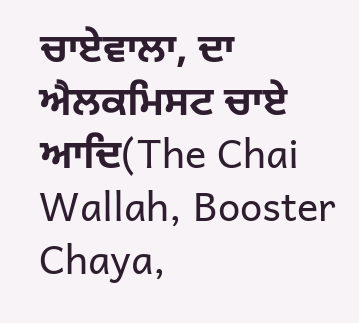ਚਾਏਵਾਲਾ, ਦਾ ਐਲਕਮਿਸਟ ਚਾਏ ਆਦਿ(The Chai Wallah, Booster Chaya,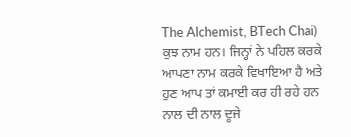The Alchemist, BTech Chai) ਕੁਝ ਨਾਮ ਹਨ। ਜਿਨ੍ਹਾਂ ਨੇ ਪਹਿਲ ਕਰਕੇ ਆਪਣਾ ਨਾਮ ਕਰਕੇ ਵਿਖਾਇਆ ਹੈ ਅਤੇ ਹੁਣ ਆਪ ਤਾਂ ਕਮਾਈ ਕਰ ਹੀ ਰਹੇ ਹਨ ਨਾਲ ਦੀ ਨਾਲ ਦੂਜੇ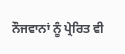ਨੌਜਵਾਨਾਂ ਨੂੰ ਪ੍ਰੇਰਿਤ ਵੀ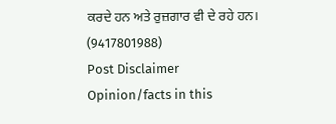ਕਰਦੇ ਹਨ ਅਤੇ ਰੁਜ਼ਗਾਰ ਵੀ ਦੇ ਰਹੇ ਹਨ।
(9417801988)
Post Disclaimer
Opinion/facts in this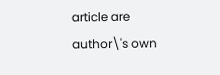article are author\'s own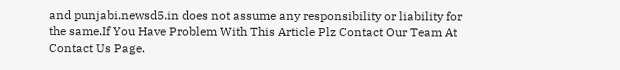and punjabi.newsd5.in does not assume any responsibility or liability for the same.If You Have Problem With This Article Plz Contact Our Team At Contact Us Page.